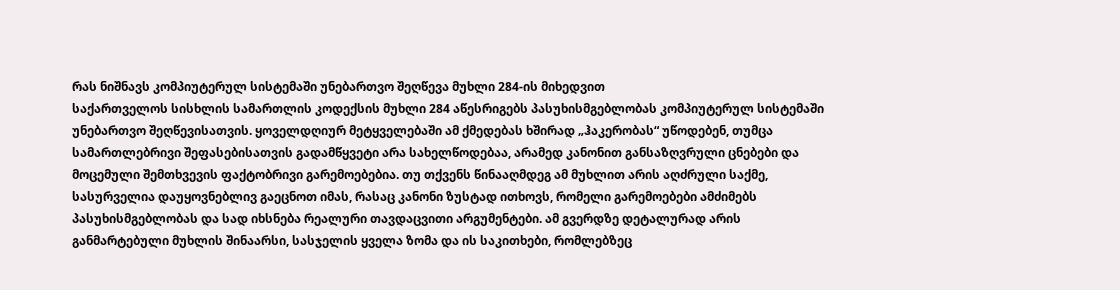რას ნიშნავს კომპიუტერულ სისტემაში უნებართვო შეღწევა მუხლი 284-ის მიხედვით
საქართველოს სისხლის სამართლის კოდექსის მუხლი 284 აწესრიგებს პასუხისმგებლობას კომპიუტერულ სისტემაში უნებართვო შეღწევისათვის. ყოველდღიურ მეტყველებაში ამ ქმედებას ხშირად „ჰაკერობას“ უწოდებენ, თუმცა სამართლებრივი შეფასებისათვის გადამწყვეტი არა სახელწოდებაა, არამედ კანონით განსაზღვრული ცნებები და მოცემული შემთხვევის ფაქტობრივი გარემოებებია. თუ თქვენს წინააღმდეგ ამ მუხლით არის აღძრული საქმე, სასურველია დაუყოვნებლივ გაეცნოთ იმას, რასაც კანონი ზუსტად ითხოვს, რომელი გარემოებები ამძიმებს პასუხისმგებლობას და სად იხსნება რეალური თავდაცვითი არგუმენტები. ამ გვერდზე დეტალურად არის განმარტებული მუხლის შინაარსი, სასჯელის ყველა ზომა და ის საკითხები, რომლებზეც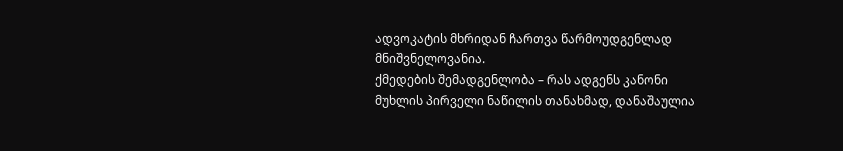ადვოკატის მხრიდან ჩართვა წარმოუდგენლად მნიშვნელოვანია.
ქმედების შემადგენლობა – რას ადგენს კანონი
მუხლის პირველი ნაწილის თანახმად, დანაშაულია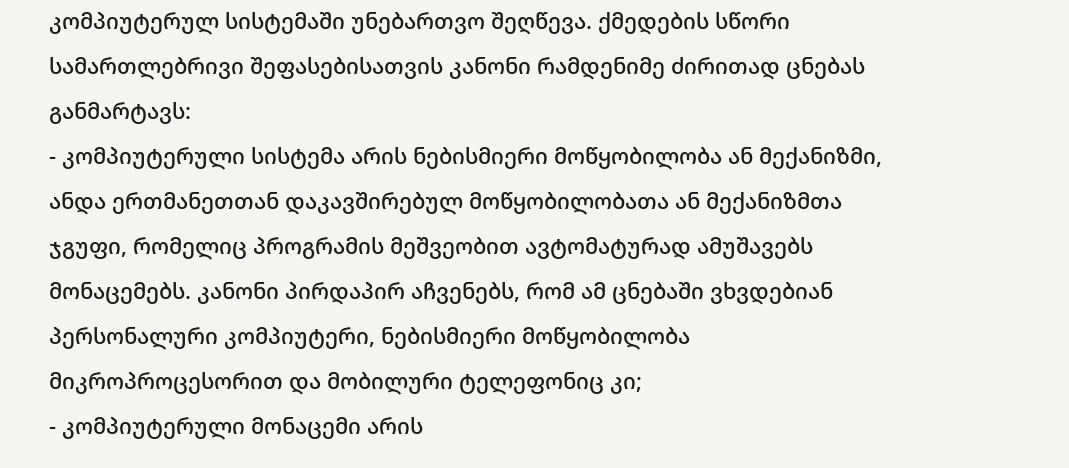კომპიუტერულ სისტემაში უნებართვო შეღწევა. ქმედების სწორი სამართლებრივი შეფასებისათვის კანონი რამდენიმე ძირითად ცნებას განმარტავს:
- კომპიუტერული სისტემა არის ნებისმიერი მოწყობილობა ან მექანიზმი, ანდა ერთმანეთთან დაკავშირებულ მოწყობილობათა ან მექანიზმთა ჯგუფი, რომელიც პროგრამის მეშვეობით ავტომატურად ამუშავებს მონაცემებს. კანონი პირდაპირ აჩვენებს, რომ ამ ცნებაში ვხვდებიან პერსონალური კომპიუტერი, ნებისმიერი მოწყობილობა მიკროპროცესორით და მობილური ტელეფონიც კი;
- კომპიუტერული მონაცემი არის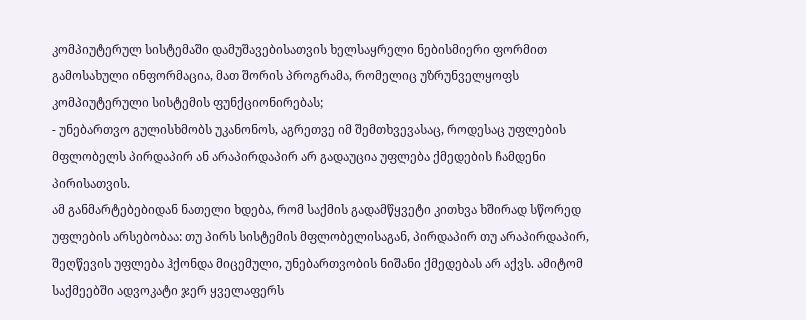კომპიუტერულ სისტემაში დამუშავებისათვის ხელსაყრელი ნებისმიერი ფორმით გამოსახული ინფორმაცია, მათ შორის პროგრამა, რომელიც უზრუნველყოფს კომპიუტერული სისტემის ფუნქციონირებას;
- უნებართვო გულისხმობს უკანონოს, აგრეთვე იმ შემთხვევასაც, როდესაც უფლების მფლობელს პირდაპირ ან არაპირდაპირ არ გადაუცია უფლება ქმედების ჩამდენი პირისათვის.
ამ განმარტებებიდან ნათელი ხდება, რომ საქმის გადამწყვეტი კითხვა ხშირად სწორედ უფლების არსებობაა: თუ პირს სისტემის მფლობელისაგან, პირდაპირ თუ არაპირდაპირ, შეღწევის უფლება ჰქონდა მიცემული, უნებართვობის ნიშანი ქმედებას არ აქვს. ამიტომ საქმეებში ადვოკატი ჯერ ყველაფერს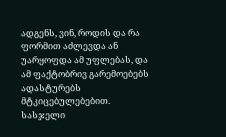ადგენს, ვინ, როდის და რა ფორმით აძლევდა ან უარყოფდა ამ უფლებას, და ამ ფაქტობრივ გარემოებებს ადასტურებს მტკიცებულებებით.
სასჯელი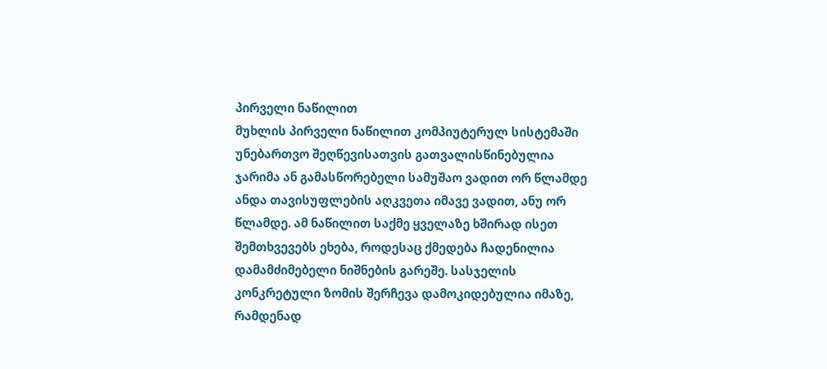პირველი ნაწილით
მუხლის პირველი ნაწილით კომპიუტერულ სისტემაში უნებართვო შეღწევისათვის გათვალისწინებულია ჯარიმა ან გამასწორებელი სამუშაო ვადით ორ წლამდე ანდა თავისუფლების აღკვეთა იმავე ვადით, ანუ ორ წლამდე. ამ ნაწილით საქმე ყველაზე ხშირად ისეთ შემთხვევებს ეხება, როდესაც ქმედება ჩადენილია დამამძიმებელი ნიშნების გარეშე. სასჯელის კონკრეტული ზომის შერჩევა დამოკიდებულია იმაზე, რამდენად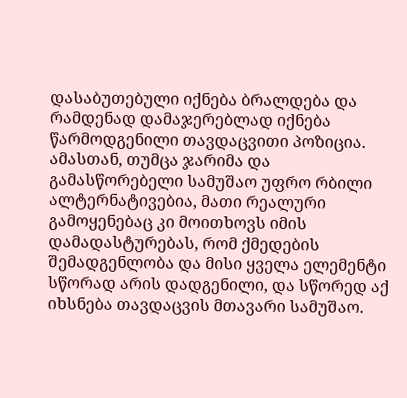დასაბუთებული იქნება ბრალდება და რამდენად დამაჯერებლად იქნება წარმოდგენილი თავდაცვითი პოზიცია. ამასთან, თუმცა ჯარიმა და გამასწორებელი სამუშაო უფრო რბილი ალტერნატივებია, მათი რეალური გამოყენებაც კი მოითხოვს იმის დამადასტურებას, რომ ქმედების შემადგენლობა და მისი ყველა ელემენტი სწორად არის დადგენილი, და სწორედ აქ იხსნება თავდაცვის მთავარი სამუშაო.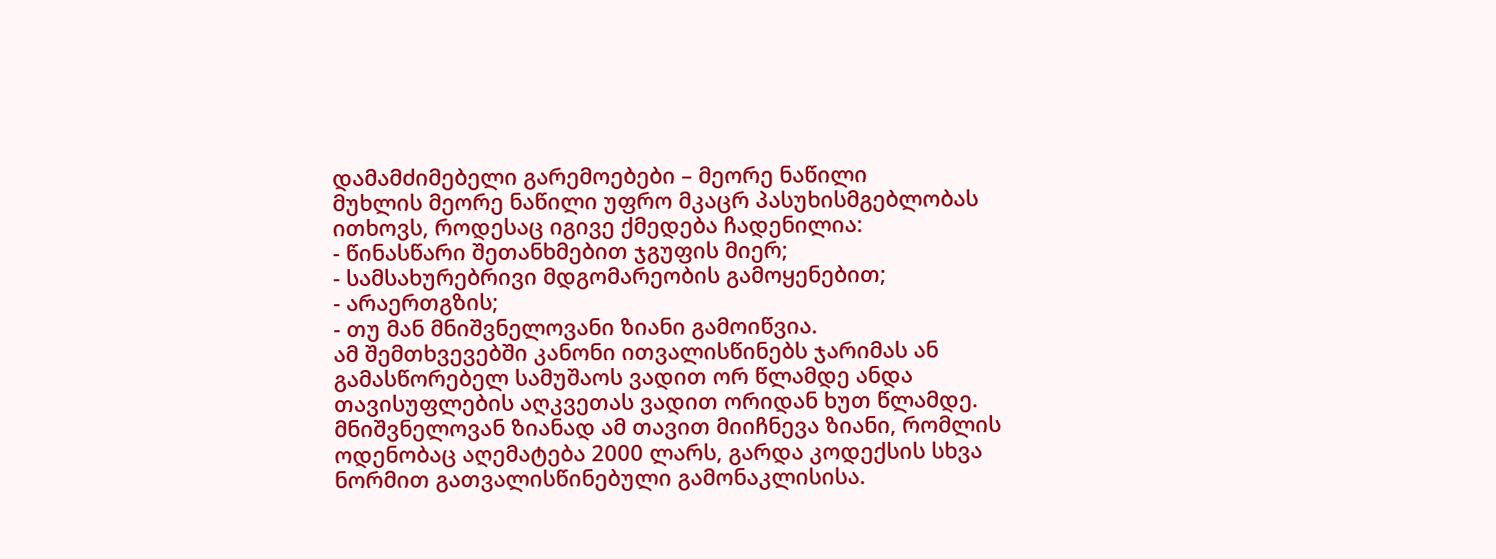დამამძიმებელი გარემოებები – მეორე ნაწილი
მუხლის მეორე ნაწილი უფრო მკაცრ პასუხისმგებლობას ითხოვს, როდესაც იგივე ქმედება ჩადენილია:
- წინასწარი შეთანხმებით ჯგუფის მიერ;
- სამსახურებრივი მდგომარეობის გამოყენებით;
- არაერთგზის;
- თუ მან მნიშვნელოვანი ზიანი გამოიწვია.
ამ შემთხვევებში კანონი ითვალისწინებს ჯარიმას ან გამასწორებელ სამუშაოს ვადით ორ წლამდე ანდა თავისუფლების აღკვეთას ვადით ორიდან ხუთ წლამდე. მნიშვნელოვან ზიანად ამ თავით მიიჩნევა ზიანი, რომლის ოდენობაც აღემატება 2000 ლარს, გარდა კოდექსის სხვა ნორმით გათვალისწინებული გამონაკლისისა.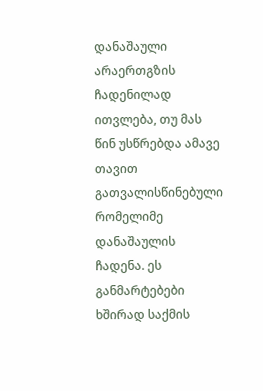დანაშაული არაერთგზის ჩადენილად ითვლება, თუ მას წინ უსწრებდა ამავე თავით გათვალისწინებული რომელიმე დანაშაულის ჩადენა. ეს განმარტებები ხშირად საქმის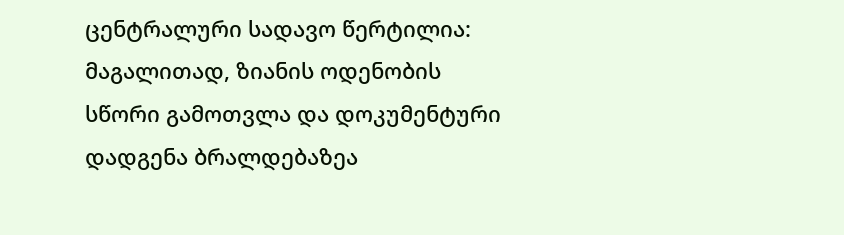ცენტრალური სადავო წერტილია: მაგალითად, ზიანის ოდენობის სწორი გამოთვლა და დოკუმენტური დადგენა ბრალდებაზეა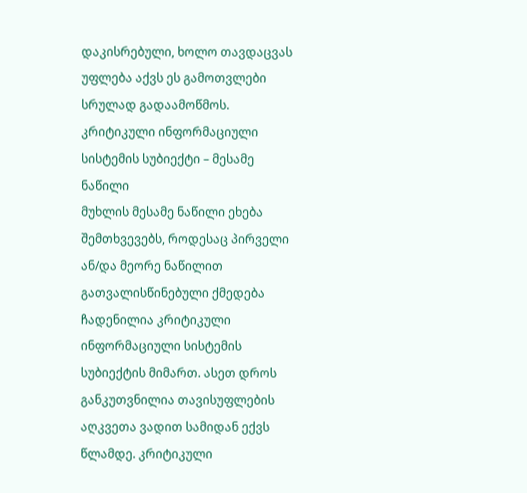დაკისრებული, ხოლო თავდაცვას უფლება აქვს ეს გამოთვლები სრულად გადაამოწმოს.
კრიტიკული ინფორმაციული სისტემის სუბიექტი – მესამე ნაწილი
მუხლის მესამე ნაწილი ეხება შემთხვევებს, როდესაც პირველი ან/და მეორე ნაწილით გათვალისწინებული ქმედება ჩადენილია კრიტიკული ინფორმაციული სისტემის სუბიექტის მიმართ. ასეთ დროს განკუთვნილია თავისუფლების აღკვეთა ვადით სამიდან ექვს წლამდე. კრიტიკული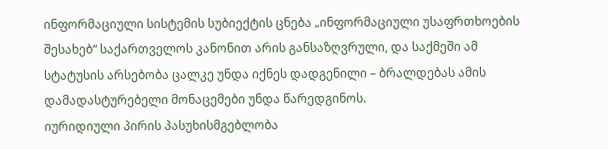ინფორმაციული სისტემის სუბიექტის ცნება „ინფორმაციული უსაფრთხოების შესახებ“ საქართველოს კანონით არის განსაზღვრული, და საქმეში ამ სტატუსის არსებობა ცალკე უნდა იქნეს დადგენილი – ბრალდებას ამის დამადასტურებელი მონაცემები უნდა წარედგინოს.
იურიდიული პირის პასუხისმგებლობა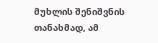მუხლის შენიშვნის თანახმად, ამ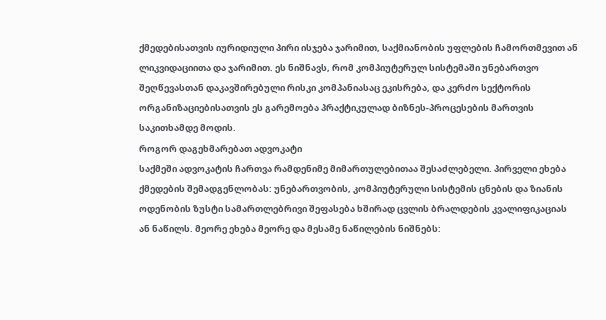ქმედებისათვის იურიდიული პირი ისჯება ჯარიმით, საქმიანობის უფლების ჩამორთმევით ან ლიკვიდაციითა და ჯარიმით. ეს ნიშნავს, რომ კომპიუტერულ სისტემაში უნებართვო შეღწევასთან დაკავშირებული რისკი კომპანიასაც ეკისრება, და კერძო სექტორის ორგანიზაციებისათვის ეს გარემოება პრაქტიკულად ბიზნეს-პროცესების მართვის საკითხამდე მოდის.
როგორ დაგეხმარებათ ადვოკატი
საქმეში ადვოკატის ჩართვა რამდენიმე მიმართულებითაა შესაძლებელი. პირველი ეხება ქმედების შემადგენლობას: უნებართვობის, კომპიუტერული სისტემის ცნების და ზიანის ოდენობის ზუსტი სამართლებრივი შეფასება ხშირად ცვლის ბრალდების კვალიფიკაციას ან ნაწილს. მეორე ეხება მეორე და მესამე ნაწილების ნიშნებს: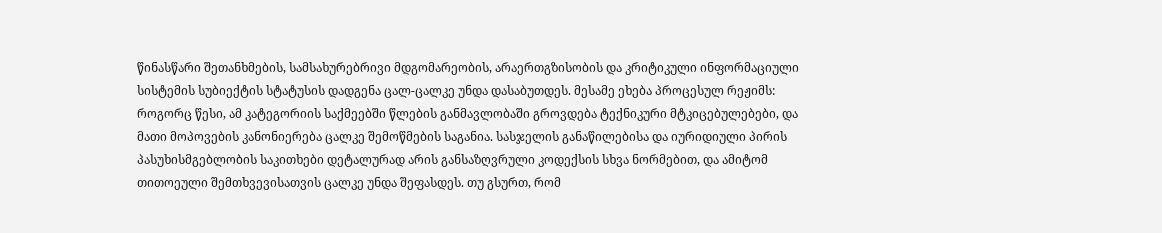წინასწარი შეთანხმების, სამსახურებრივი მდგომარეობის, არაერთგზისობის და კრიტიკული ინფორმაციული სისტემის სუბიექტის სტატუსის დადგენა ცალ-ცალკე უნდა დასაბუთდეს. მესამე ეხება პროცესულ რეჟიმს: როგორც წესი, ამ კატეგორიის საქმეებში წლების განმავლობაში გროვდება ტექნიკური მტკიცებულებები, და მათი მოპოვების კანონიერება ცალკე შემოწმების საგანია. სასჯელის განაწილებისა და იურიდიული პირის პასუხისმგებლობის საკითხები დეტალურად არის განსაზღვრული კოდექსის სხვა ნორმებით, და ამიტომ თითოეული შემთხვევისათვის ცალკე უნდა შეფასდეს. თუ გსურთ, რომ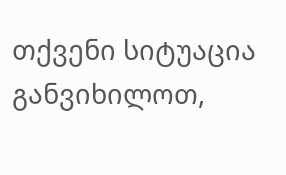თქვენი სიტუაცია განვიხილოთ,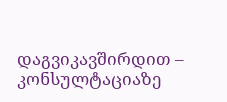დაგვიკავშირდით – კონსულტაციაზე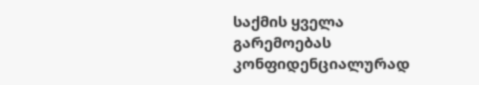საქმის ყველა გარემოებას კონფიდენციალურად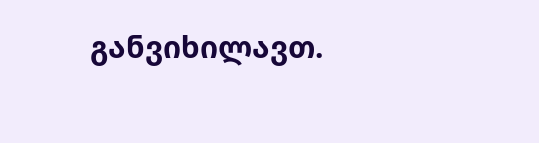განვიხილავთ.